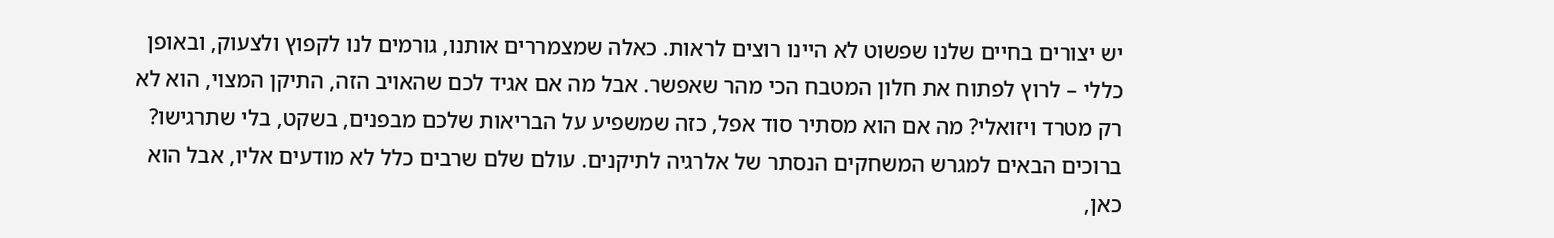יש יצורים בחיים שלנו שפשוט לא היינו רוצים לראות. כאלה שמצמררים אותנו, גורמים לנו לקפוץ ולצעוק, ובאופן כללי – לרוץ לפתוח את חלון המטבח הכי מהר שאפשר. אבל מה אם אגיד לכם שהאויב הזה, התיקן המצוי, הוא לא רק מטרד ויזואלי? מה אם הוא מסתיר סוד אפל, כזה שמשפיע על הבריאות שלכם מבפנים, בשקט, בלי שתרגישו? ברוכים הבאים למגרש המשחקים הנסתר של אלרגיה לתיקנים. עולם שלם שרבים כלל לא מודעים אליו, אבל הוא כאן,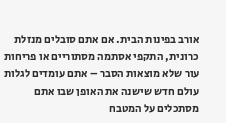אורב בפינות הבית. אם אתם סובלים מנזלת כרונית, התקפי אסתמה מסתוריים או פריחות עור שלא מוצאות הסבר – אתם עומדים לגלות עולם חדש שישנה את האופן שבו אתם מסתכלים על המטבח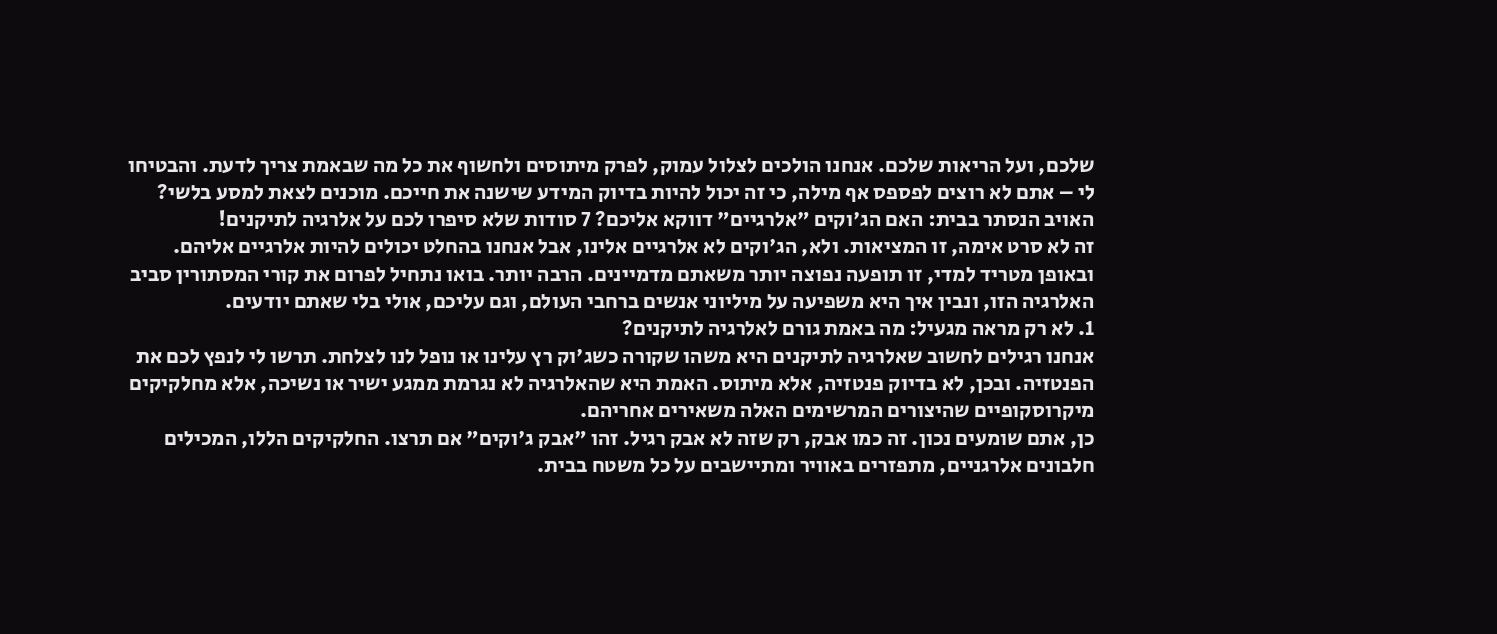שלכם, ועל הריאות שלכם. אנחנו הולכים לצלול עמוק, לפרק מיתוסים ולחשוף את כל מה שבאמת צריך לדעת. והבטיחו לי – אתם לא רוצים לפספס אף מילה, כי זה יכול להיות בדיוק המידע שישנה את חייכם. מוכנים לצאת למסע בלשי?
האויב הנסתר בבית: האם הג'וקים "אלרגיים" דווקא אליכם? 7 סודות שלא סיפרו לכם על אלרגיה לתיקנים!
זה לא סרט אימה, זו המציאות. ולא, הג'וקים לא אלרגיים אלינו, אבל אנחנו בהחלט יכולים להיות אלרגיים אליהם. ובאופן מטריד למדי, זו תופעה נפוצה יותר משאתם מדמיינים. הרבה יותר. בואו נתחיל לפרום את קורי המסתורין סביב האלרגיה הזו, ונבין איך היא משפיעה על מיליוני אנשים ברחבי העולם, וגם עליכם, אולי בלי שאתם יודעים.
1. לא רק מראה מגעיל: מה באמת גורם לאלרגיה לתיקנים?
אנחנו רגילים לחשוב שאלרגיה לתיקנים היא משהו שקורה כשג'וק רץ עלינו או נופל לנו לצלחת. תרשו לי לנפץ לכם את הפנטזיה. ובכן, לא בדיוק פנטזיה, אלא מיתוס. האמת היא שהאלרגיה לא נגרמת ממגע ישיר או נשיכה, אלא מחלקיקים מיקרוסקופיים שהיצורים המרשימים האלה משאירים אחריהם.
כן, אתם שומעים נכון. זה כמו אבק, רק שזה לא אבק רגיל. זהו "אבק ג'וקים" אם תרצו. החלקיקים הללו, המכילים חלבונים אלרגניים, מתפזרים באוויר ומתיישבים על כל משטח בבית.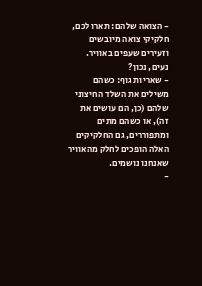- הצואה שלהם: תארו לכם, חלקיקי צואה מיובשים וזעירים שעפים באוויר. נעים, נכון?
- שאריות גוף: כשהם משילים את השלד החיצוני שלהם (כן, הם עושים את זה), או כשהם מתים ומתפוררים, גם החלקיקים האלה הופכים לחלק מהאוויר שאנחנו נושמים.
-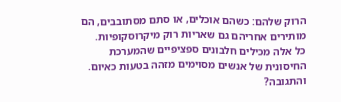הרוק שלהם: כשהם אוכלים, או סתם מסתובבים, הם מותירים אחריהם גם שאריות רוק מיקרוסקופיות.
כל אלה מכילים חלבונים ספציפיים שהמערכת החיסונית של אנשים מסוימים מזהה בטעות כאיום. והתגובה?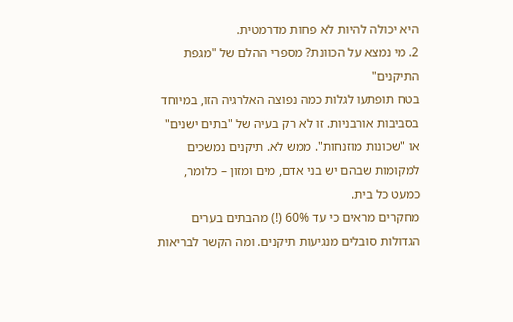היא יכולה להיות לא פחות מדרמטית.
2. מי נמצא על הכוונת? מספרי ההלם של "מגפת התיקנים"
בטח תופתעו לגלות כמה נפוצה האלרגיה הזו, במיוחד בסביבות אורבניות. זו לא רק בעיה של "בתים ישנים" או "שכונות מוזנחות". ממש לא. תיקנים נמשכים למקומות שבהם יש בני אדם, מים ומזון – כלומר, כמעט כל בית.
מחקרים מראים כי עד 60% (!) מהבתים בערים הגדולות סובלים מנגיעות תיקנים. ומה הקשר לבריאות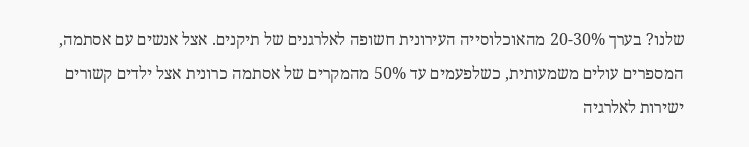שלנו? בערך 20-30% מהאוכלוסייה העירונית חשופה לאלרגנים של תיקנים. אצל אנשים עם אסתמה, המספרים עולים משמעותית, כשלפעמים עד 50% מהמקרים של אסתמה כרונית אצל ילדים קשורים ישירות לאלרגיה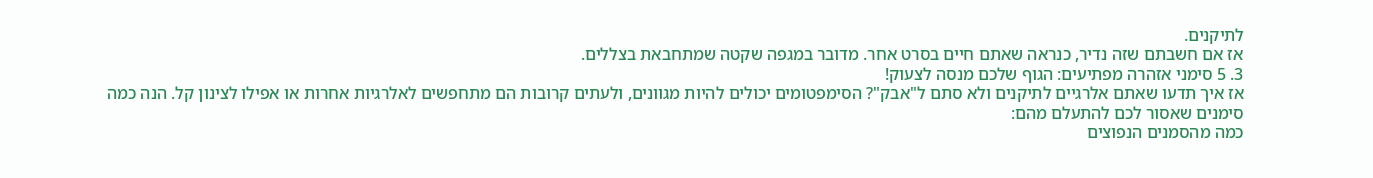לתיקנים.
אז אם חשבתם שזה נדיר, כנראה שאתם חיים בסרט אחר. מדובר במגפה שקטה שמתחבאת בצללים.
3. 5 סימני אזהרה מפתיעים: הגוף שלכם מנסה לצעוק!
אז איך תדעו שאתם אלרגיים לתיקנים ולא סתם ל"אבק"? הסימפטומים יכולים להיות מגוונים, ולעתים קרובות הם מתחפשים לאלרגיות אחרות או אפילו לצינון קל. הנה כמה סימנים שאסור לכם להתעלם מהם:
כמה מהסמנים הנפוצים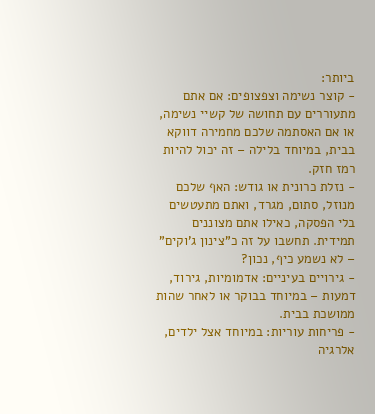ביותר:
- קוצר נשימה וצפצופים: אם אתם מתעוררים עם תחושה של קשיי נשימה, או אם האסתמה שלכם מחמירה דווקא בבית, במיוחד בלילה – זה יכול להיות רמז חזק.
- נזלת כרונית או גודש: האף שלכם מנוזל, סתום, מגרד, ואתם מתעטשים בלי הפסקה, כאילו אתם מצוננים תמידית. תחשבו על זה כ"צינון ג'וקים" – לא נשמע כיף, נכון?
- גירויים בעיניים: אדמומיות, גירוד, דמעות – במיוחד בבוקר או לאחר שהות ממושכת בבית.
- פריחות עוריות: במיוחד אצל ילדים, אלרגיה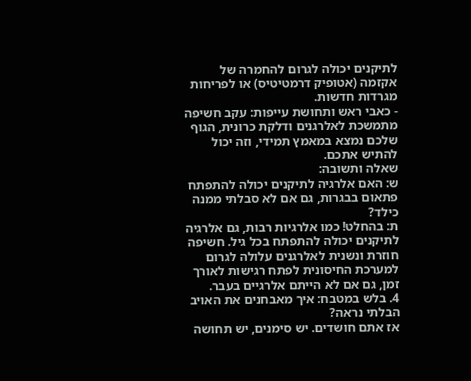לתיקנים יכולה לגרום להחמרה של אקזמה (אטופיק דרמטיטיס) או לפריחות מגרדות חדשות.
- כאבי ראש ותחושת עייפות: עקב חשיפה מתמשכת לאלרגנים ודלקת כרונית, הגוף שלכם נמצא במאמץ תמידי, וזה יכול להתיש אתכם.
שאלה ותשובה:
ש: האם אלרגיה לתיקנים יכולה להתפתח פתאום בבגרות, גם אם לא סבלתי ממנה כילד?
ת: בהחלט! כמו אלרגיות רבות, גם אלרגיה לתיקנים יכולה להתפתח בכל גיל. חשיפה חוזרת ונשנית לאלרגנים עלולה לגרום למערכת החיסונית לפתח רגישות לאורך זמן, גם אם לא הייתם אלרגיים בעבר.
4. בלש במטבח: איך מאבחנים את האויב הבלתי נראה?
אז אתם חושדים. יש סימנים, יש תחושה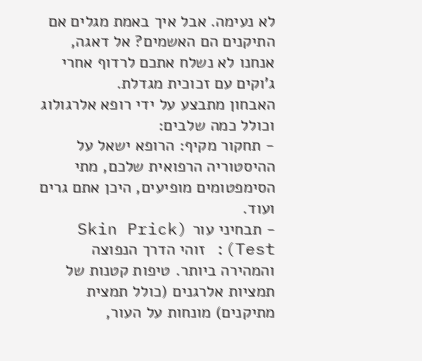לא נעימה. אבל איך באמת מגלים אם התיקנים הם האשמים? אל דאגה, אנחנו לא נשלח אתכם לרדוף אחרי ג'וקים עם זכוכית מגדלת.
האבחון מתבצע על ידי רופא אלרגולוג וכולל כמה שלבים:
- תחקור מקיף: הרופא ישאל על ההיסטוריה הרפואית שלכם, מתי הסימפטומים מופיעים, היכן אתם גרים ועוד.
- תבחיני עור (Skin Prick Test): זוהי הדרך הנפוצה והמהירה ביותר. טיפות קטנות של תמציות אלרגנים (כולל תמצית מתיקנים) מונחות על העור,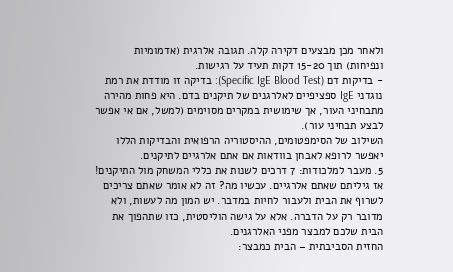ולאחר מכן מבצעים דקירה קלה. תגובה אלרגית (אדמומיות ונפיחות) תוך 15-20 דקות תעיד על רגישות.
- בדיקות דם (Specific IgE Blood Test): בדיקה זו מודדת את רמת נוגדני IgE ספציפיים לאלרגנים של תיקנים בדם. היא פחות מהירה מתבחיני העור, אך שימושית במקרים מסוימים (למשל, אם אי אפשר לבצע תבחיני עור).
השילוב של הסימפטומים, ההיסטוריה הרפואית והבדיקות הללו יאפשר לרופא לאבחן בוודאות אם אתם אלרגיים לתיקנים.
5. מעבר למלכודות: 7 דרכים לשנות את כללי המשחק מול התיקנים!
אז גיליתם שאתם אלרגיים. עכשיו מה? זה לא אומר שאתם צריכים לשרוף את הבית ולעבור לחיות במדבר. יש המון מה לעשות, ולא מדובר רק על הדברה. אלא על גישה הוליסטית, כזו שתהפוך את הבית שלכם למבצר מפני האלרגנים.
החזית הסביבתית – הבית כמבצר: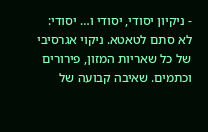- ניקיון יסודי, יסודי ו… יסודי: לא סתם לטאטא. ניקוי אגרסיבי של כל שאריות המזון, פירורים וכתמים. שאיבה קבועה של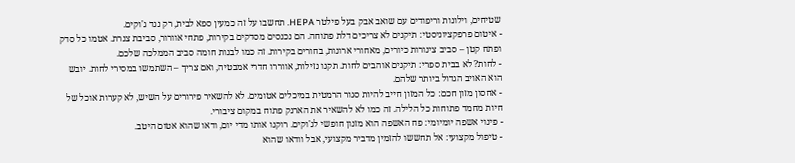שטיחים, וילונות וריפודים עם שואב אבק בעל פילטר HEPA. תחשבו על זה כמעין ספא לבית, רק נגד ג'וקים.
- איטום פרפקציוניסטי: תיקנים לא צריכים דלת פתוחה. הם נכנסים מסדקים בקירות, פתחי אוורור, סביבת צנרת. אטמו כל סדק ופתח קטן – סביב צינורות כיורים, מאחורי ארונות, בחורים בקירות. זה כמו לבנות חומה סביב הממלכה שלכם.
- לחות? לא בבית ספרי: תיקנים אוהבים לחות. תקנו נזילות, אווררו חדרי אמבטיה, ואם צריך – השתמשו במסירי לחות. יובש הוא האויב הגדול ביותר שלהם.
- אחסון מזון חכם: כל המזון חייב להיות סגור הרמטית במיכלים אטומים. לא להשאיר פירורים על השיש, לא קערות אוכל של חיות מחמד פתוחות כל הלילה. זה כמו לא להשאיר את הארנק פתוח במקום ציבורי.
- פינוי אשפה יומיומי: פח האשפה הוא מזנון חופשי לג'וקים. רוקנו אותו מדי יום, ודאו שהוא אטום היטב.
- טיפול מקצועי: אל תחששו להזמין מדביר מקצועי, אבל וודאו שהוא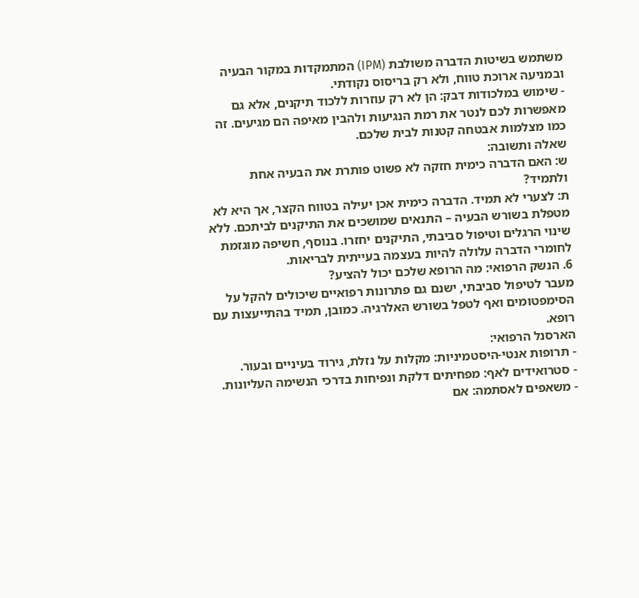משתמש בשיטות הדברה משולבת (IPM) המתמקדות במקור הבעיה ובמניעה ארוכת טווח, ולא רק בריסוס נקודתי.
- שימוש במלכודות דבק: הן לא רק עוזרות ללכוד תיקנים, אלא גם מאפשרות לכם לנטר את רמת הנגיעות ולהבין מאיפה הם מגיעים. זה כמו מצלמות אבטחה קטנות לבית שלכם.
שאלה ותשובה:
ש: האם הדברה כימית חזקה לא פשוט פותרת את הבעיה אחת ולתמיד?
ת: לצערי לא תמיד. הדברה כימית אכן יעילה בטווח הקצר, אך היא לא מטפלת בשורש הבעיה – התנאים שמושכים את התיקנים לביתכם. ללא שינוי הרגלים וטיפול סביבתי, התיקנים יחזרו. בנוסף, חשיפה מוגזמת לחומרי הדברה עלולה להיות בעצמה בעייתית לבריאות.
6. הנשק הרפואי: מה הרופא שלכם יכול להציע?
מעבר לטיפול סביבתי, ישנם גם פתרונות רפואיים שיכולים להקל על הסימפטומים ואף לטפל בשורש האלרגיה. כמובן, תמיד בהתייעצות עם רופא.
הארסנל הרפואי:
- תרופות אנטי-היסטמיניות: מקלות על נזלת, גירוד בעיניים ובעור.
- סטרואידים לאף: מפחיתים דלקת ונפיחות בדרכי הנשימה העליונות.
- משאפים לאסתמה: אם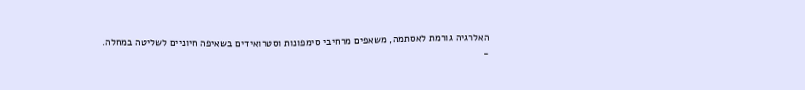האלרגיה גורמת לאסתמה, משאפים מרחיבי סימפונות וסטרואידים בשאיפה חיוניים לשליטה במחלה.
-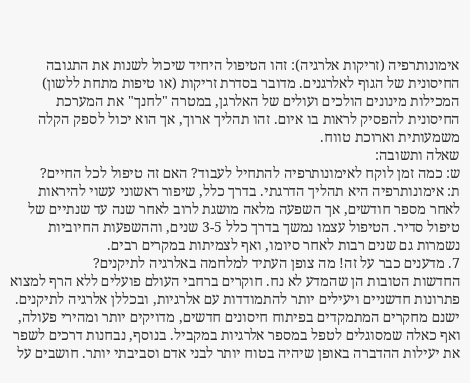אימונותרפיה (זריקות אלרגיה): זהו הטיפול היחיד שיכול לשנות את התגובה החיסונית של הגוף לאלרגנים. מדובר בסדרת זריקות (או טיפות מתחת ללשון) המכילות מינונים הולכים ועולים של האלרגן, במטרה "לחנך" את המערכת החיסונית להפסיק לראות בו איום. זהו תהליך ארוך, אך הוא יכול לספק הקלה משמעותית וארוכת טווח.
שאלה ותשובה:
ש: כמה זמן לוקח לאימונותרפיה להתחיל לעבוד? האם זה טיפול לכל החיים?
ת: אימונותרפיה היא תהליך הדרגתי. בדרך כלל, שיפור ראשוני עשוי להיראות לאחר מספר חודשים, אך השפעה מלאה מושגת לרוב לאחר שנה עד שנתיים של טיפול סדיר. הטיפול עצמו נמשך בדרך כלל 3-5 שנים, וההשפעות החיוביות נשמרות גם שנים רבות לאחר סיומו, ואף לצמיתות במקרים רבים.
7. מדענים כבר על זה! מה צופן העתיד למלחמה באלרגיה לתיקנים?
החדשות הטובות הן שהמדע לא נח. חוקרים ברחבי העולם פועלים ללא הרף למצוא פתרונות חדשניים ויעילים יותר להתמודדות עם אלרגיות, ובכללן אלרגיה לתיקנים.
ישנם מחקרים המתמקדים בפיתוח חיסונים חדשים, מדויקים יותר ומהירי פעולה, ואף כאלה שמסוגלים לטפל במספר אלרגיות במקביל. בנוסף, נבחנות דרכים לשפר את יעילות ההדברה באופן שיהיה בטוח יותר לבני אדם וסביבתי יותר. חושבים על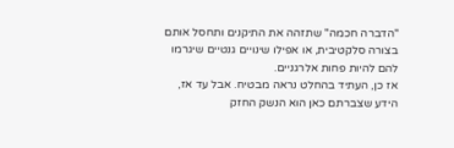"הדברה חכמה" שתזהה את התיקנים ותחסל אותם בצורה סלקטיבית, או אפילו שינויים גנטיים שיגרמו להם להיות פחות אלרגניים.
אז כן, העתיד בהחלט נראה מבטיח. אבל עד אז, הידע שצברתם כאן הוא הנשק החזק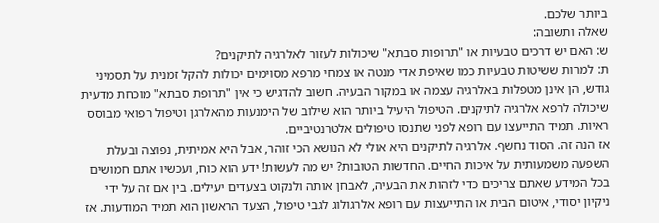ביותר שלכם.
שאלה ותשובה:
ש: האם יש דרכים טבעיות או "תרופות סבתא" שיכולות לעזור לאלרגיה לתיקנים?
ת: למרות ששיטות טבעיות כמו שאיפת אדי מנטה או צמחי מרפא מסוימים יכולות להקל זמנית על תסמיני גודש, הן אינן מטפלות באלרגיה עצמה או במקור הבעיה. חשוב להדגיש כי אין "תרופת סבתא" מוכחת מדעית שיכולה לרפא אלרגיה לתיקנים. הטיפול היעיל ביותר הוא שילוב של הימנעות מהאלרגן וטיפול רפואי מבוסס ראיות. תמיד התייעצו עם רופא לפני שתנסו טיפולים אלטרנטיביים.
אז הנה זה. הסוד נחשף. אלרגיה לתיקנים היא אולי לא הנושא הכי זוהר, אבל היא אמיתית, נפוצה ובעלת השפעה משמעותית על איכות החיים. החדשות הטובות? יש מה לעשות! ידע הוא כוח, ועכשיו אתם חמושים בכל המידע שאתם צריכים כדי לזהות את הבעיה, לאבחן אותה ולנקוט בצעדים יעילים. בין אם זה על ידי ניקיון יסודי, איטום הבית או התייעצות עם רופא אלרגולוג לגבי טיפול, הצעד הראשון הוא תמיד המודעות. אז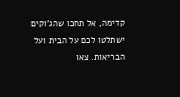קדימה, אל תחכו שהג'וקים ישתלטו לכם על הבית ועל הבריאות. צאו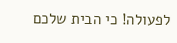לפעולה! כי הבית שלכם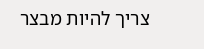צריך להיות מבצר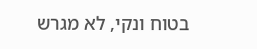בטוח ונקי, לא מגרש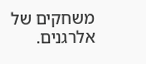משחקים של אלרגנים.